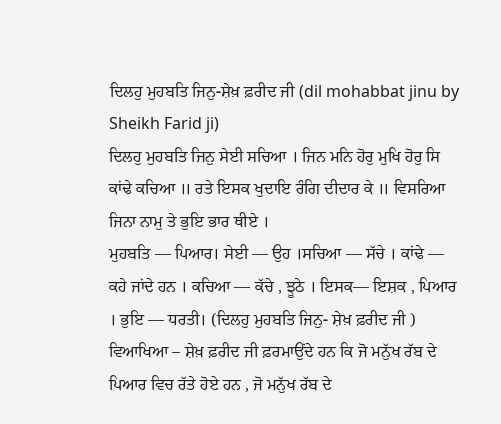ਦਿਲਹੁ ਮੁਹਬਤਿ ਜਿਨੁ-ਸ਼ੇਖ਼ ਫ਼ਰੀਦ ਜੀ (dil mohabbat jinu by Sheikh Farid ji)
ਦਿਲਹੁ ਮੁਹਬਤਿ ਜਿਨੁ ਸੇਈ ਸਚਿਆ । ਜਿਨ ਮਨਿ ਹੋਰੁ ਮੁਖਿ ਹੋਰੁ ਸਿ ਕਾਂਢੇ ਕਚਿਆ ॥ ਰਤੇ ਇਸਕ ਖੁਦਾਇ ਰੰਗਿ ਦੀਦਾਰ ਕੇ ॥ ਵਿਸਰਿਆ ਜਿਨਾ ਨਾਮੁ ਤੇ ਭੁਇ ਭਾਰ ਥੀਏ ।
ਮੁਹਬਤਿ — ਪਿਆਰ। ਸੇਈ — ਉਹ ।ਸਚਿਆ — ਸੱਚੇ । ਕਾਂਢੇ — ਕਹੇ ਜਾਂਦੇ ਹਨ । ਕਚਿਆ — ਕੱਚੇ , ਝੂਠੇ । ਇਸਕ— ਇਸ਼ਕ , ਪਿਆਰ । ਭੁਇ — ਧਰਤੀ। (ਦਿਲਹੁ ਮੁਹਬਤਿ ਜਿਨੁ- ਸ਼ੇਖ਼ ਫ਼ਰੀਦ ਜੀ )
ਵਿਆਖਿਆ – ਸ਼ੇਖ਼ ਫ਼ਰੀਦ ਜੀ ਫ਼ਰਮਾਉਂਦੇ ਹਨ ਕਿ ਜੋ ਮਨੁੱਖ ਰੱਬ ਦੇ ਪਿਆਰ ਵਿਚ ਰੱਤੇ ਹੋਏ ਹਨ , ਜੋ ਮਨੁੱਖ ਰੱਬ ਦੇ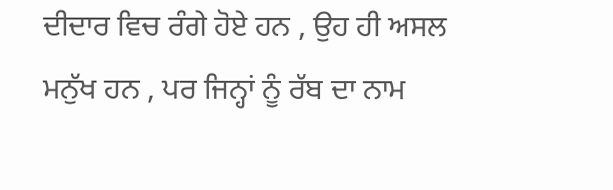ਦੀਦਾਰ ਵਿਚ ਰੰਗੇ ਹੋਏ ਹਨ , ਉਹ ਹੀ ਅਸਲ ਮਨੁੱਖ ਹਨ , ਪਰ ਜਿਨ੍ਹਾਂ ਨੂੰ ਰੱਬ ਦਾ ਨਾਮ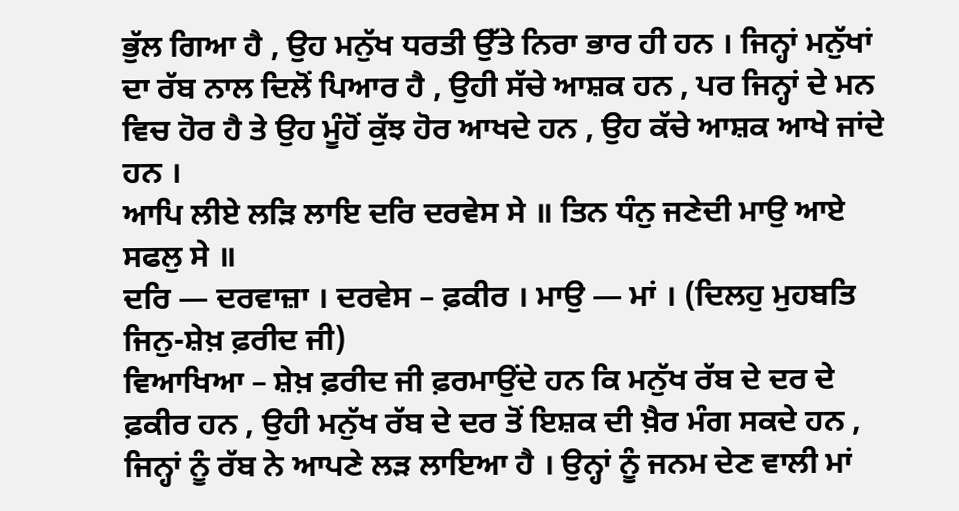ਭੁੱਲ ਗਿਆ ਹੈ , ਉਹ ਮਨੁੱਖ ਧਰਤੀ ਉੱਤੇ ਨਿਰਾ ਭਾਰ ਹੀ ਹਨ । ਜਿਨ੍ਹਾਂ ਮਨੁੱਖਾਂ ਦਾ ਰੱਬ ਨਾਲ ਦਿਲੋਂ ਪਿਆਰ ਹੈ , ਉਹੀ ਸੱਚੇ ਆਸ਼ਕ ਹਨ , ਪਰ ਜਿਨ੍ਹਾਂ ਦੇ ਮਨ ਵਿਚ ਹੋਰ ਹੈ ਤੇ ਉਹ ਮੂੰਹੋਂ ਕੁੱਝ ਹੋਰ ਆਖਦੇ ਹਨ , ਉਹ ਕੱਚੇ ਆਸ਼ਕ ਆਖੇ ਜਾਂਦੇ ਹਨ ।
ਆਪਿ ਲੀਏ ਲੜਿ ਲਾਇ ਦਰਿ ਦਰਵੇਸ ਸੇ ॥ ਤਿਨ ਧੰਨੁ ਜਣੇਦੀ ਮਾਉ ਆਏ ਸਫਲੁ ਸੇ ॥
ਦਰਿ — ਦਰਵਾਜ਼ਾ । ਦਰਵੇਸ – ਫ਼ਕੀਰ । ਮਾਉ — ਮਾਂ । (ਦਿਲਹੁ ਮੁਹਬਤਿ ਜਿਨੁ-ਸ਼ੇਖ਼ ਫ਼ਰੀਦ ਜੀ)
ਵਿਆਖਿਆ – ਸ਼ੇਖ਼ ਫ਼ਰੀਦ ਜੀ ਫ਼ਰਮਾਉਂਦੇ ਹਨ ਕਿ ਮਨੁੱਖ ਰੱਬ ਦੇ ਦਰ ਦੇ ਫ਼ਕੀਰ ਹਨ , ਉਹੀ ਮਨੁੱਖ ਰੱਬ ਦੇ ਦਰ ਤੋਂ ਇਸ਼ਕ ਦੀ ਖ਼ੈਰ ਮੰਗ ਸਕਦੇ ਹਨ , ਜਿਨ੍ਹਾਂ ਨੂੰ ਰੱਬ ਨੇ ਆਪਣੇ ਲੜ ਲਾਇਆ ਹੈ । ਉਨ੍ਹਾਂ ਨੂੰ ਜਨਮ ਦੇਣ ਵਾਲੀ ਮਾਂ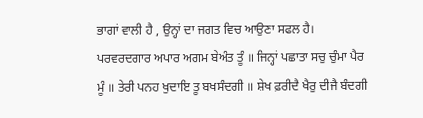ਭਾਗਾਂ ਵਾਲੀ ਹੈ , ਉਨ੍ਹਾਂ ਦਾ ਜਗਤ ਵਿਚ ਆਉਣਾ ਸਫਲ ਹੈ।
ਪਰਵਰਦਗਾਰ ਅਪਾਰ ਅਗਮ ਬੇਅੰਤ ਤੂੰ ॥ ਜਿਨ੍ਹਾਂ ਪਛਾਤਾ ਸਚੁ ਚੁੰਮਾ ਪੈਰ ਮੂੰ ॥ ਤੇਰੀ ਪਨਹ ਖੁਦਾਇ ਤੂ ਬਖਸੰਦਗੀ ॥ ਸ਼ੇਖ ਫ਼ਰੀਦੈ ਖੈਰੁ ਦੀਜੈ ਬੰਦਗੀ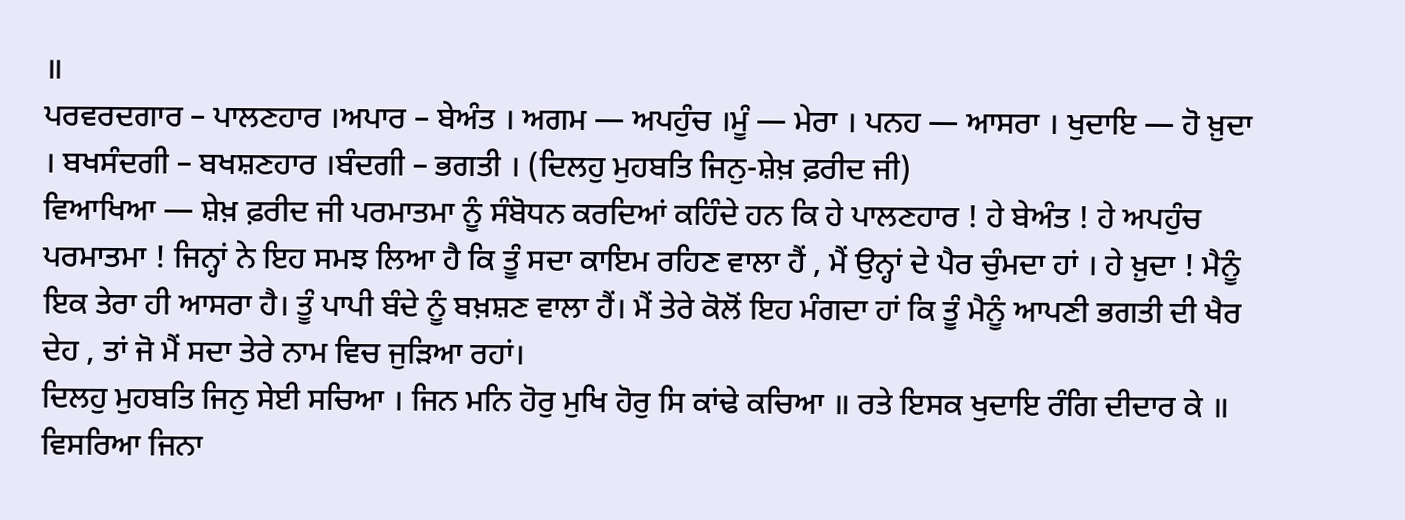॥
ਪਰਵਰਦਗਾਰ – ਪਾਲਣਹਾਰ ।ਅਪਾਰ – ਬੇਅੰਤ । ਅਗਮ — ਅਪਹੁੰਚ ।ਮੂੰ — ਮੇਰਾ । ਪਨਹ — ਆਸਰਾ । ਖੁਦਾਇ — ਹੋ ਖ਼ੁਦਾ । ਬਖਸੰਦਗੀ – ਬਖਸ਼ਣਹਾਰ ।ਬੰਦਗੀ – ਭਗਤੀ । (ਦਿਲਹੁ ਮੁਹਬਤਿ ਜਿਨੁ-ਸ਼ੇਖ਼ ਫ਼ਰੀਦ ਜੀ)
ਵਿਆਖਿਆ — ਸ਼ੇਖ਼ ਫ਼ਰੀਦ ਜੀ ਪਰਮਾਤਮਾ ਨੂੰ ਸੰਬੋਧਨ ਕਰਦਿਆਂ ਕਹਿੰਦੇ ਹਨ ਕਿ ਹੇ ਪਾਲਣਹਾਰ ! ਹੇ ਬੇਅੰਤ ! ਹੇ ਅਪਹੁੰਚ ਪਰਮਾਤਮਾ ! ਜਿਨ੍ਹਾਂ ਨੇ ਇਹ ਸਮਝ ਲਿਆ ਹੈ ਕਿ ਤੂੰ ਸਦਾ ਕਾਇਮ ਰਹਿਣ ਵਾਲਾ ਹੈਂ , ਮੈਂ ਉਨ੍ਹਾਂ ਦੇ ਪੈਰ ਚੁੰਮਦਾ ਹਾਂ । ਹੇ ਖ਼ੁਦਾ ! ਮੈਨੂੰ ਇਕ ਤੇਰਾ ਹੀ ਆਸਰਾ ਹੈ। ਤੂੰ ਪਾਪੀ ਬੰਦੇ ਨੂੰ ਬਖ਼ਸ਼ਣ ਵਾਲਾ ਹੈਂ। ਮੈਂ ਤੇਰੇ ਕੋਲੋਂ ਇਹ ਮੰਗਦਾ ਹਾਂ ਕਿ ਤੂੰ ਮੈਨੂੰ ਆਪਣੀ ਭਗਤੀ ਦੀ ਖੈਰ ਦੇਹ , ਤਾਂ ਜੋ ਮੈਂ ਸਦਾ ਤੇਰੇ ਨਾਮ ਵਿਚ ਜੁੜਿਆ ਰਹਾਂ।
ਦਿਲਹੁ ਮੁਹਬਤਿ ਜਿਨੁ ਸੇਈ ਸਚਿਆ । ਜਿਨ ਮਨਿ ਹੋਰੁ ਮੁਖਿ ਹੋਰੁ ਸਿ ਕਾਂਢੇ ਕਚਿਆ ॥ ਰਤੇ ਇਸਕ ਖੁਦਾਇ ਰੰਗਿ ਦੀਦਾਰ ਕੇ ॥ ਵਿਸਰਿਆ ਜਿਨਾ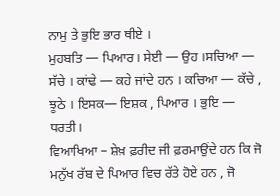ਨਾਮੁ ਤੇ ਭੁਇ ਭਾਰ ਥੀਏ ।
ਮੁਹਬਤਿ — ਪਿਆਰ। ਸੇਈ — ਉਹ ।ਸਚਿਆ — ਸੱਚੇ । ਕਾਂਢੇ — ਕਹੇ ਜਾਂਦੇ ਹਨ । ਕਚਿਆ — ਕੱਚੇ , ਝੂਠੇ । ਇਸਕ— ਇਸ਼ਕ , ਪਿਆਰ । ਭੁਇ — ਧਰਤੀ।
ਵਿਆਖਿਆ – ਸ਼ੇਖ਼ ਫ਼ਰੀਦ ਜੀ ਫ਼ਰਮਾਉਂਦੇ ਹਨ ਕਿ ਜੋ ਮਨੁੱਖ ਰੱਬ ਦੇ ਪਿਆਰ ਵਿਚ ਰੱਤੇ ਹੋਏ ਹਨ , ਜੋ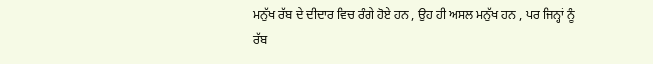ਮਨੁੱਖ ਰੱਬ ਦੇ ਦੀਦਾਰ ਵਿਚ ਰੰਗੇ ਹੋਏ ਹਨ , ਉਹ ਹੀ ਅਸਲ ਮਨੁੱਖ ਹਨ , ਪਰ ਜਿਨ੍ਹਾਂ ਨੂੰ ਰੱਬ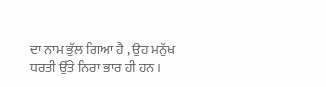ਦਾ ਨਾਮ ਭੁੱਲ ਗਿਆ ਹੈ , ਉਹ ਮਨੁੱਖ ਧਰਤੀ ਉੱਤੇ ਨਿਰਾ ਭਾਰ ਹੀ ਹਨ ।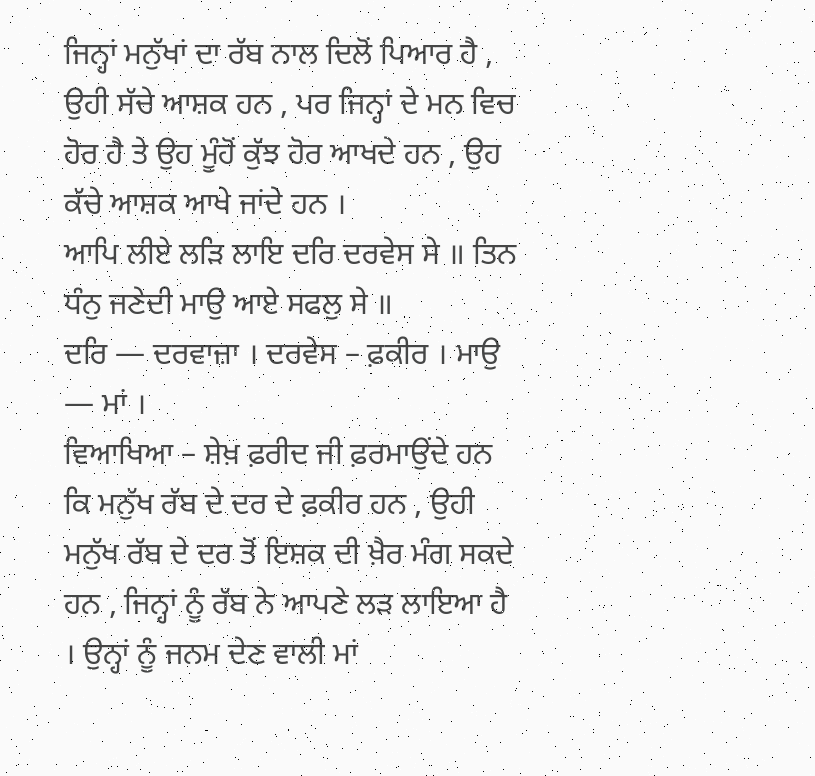ਜਿਨ੍ਹਾਂ ਮਨੁੱਖਾਂ ਦਾ ਰੱਬ ਨਾਲ ਦਿਲੋਂ ਪਿਆਰ ਹੈ , ਉਹੀ ਸੱਚੇ ਆਸ਼ਕ ਹਨ , ਪਰ ਜਿਨ੍ਹਾਂ ਦੇ ਮਨ ਵਿਚ ਹੋਰ ਹੈ ਤੇ ਉਹ ਮੂੰਹੋਂ ਕੁੱਝ ਹੋਰ ਆਖਦੇ ਹਨ , ਉਹ ਕੱਚੇ ਆਸ਼ਕ ਆਖੇ ਜਾਂਦੇ ਹਨ ।
ਆਪਿ ਲੀਏ ਲੜਿ ਲਾਇ ਦਰਿ ਦਰਵੇਸ ਸੇ ॥ ਤਿਨ ਧੰਨੁ ਜਣੇਦੀ ਮਾਉ ਆਏ ਸਫਲੁ ਸੇ ॥
ਦਰਿ — ਦਰਵਾਜ਼ਾ । ਦਰਵੇਸ – ਫ਼ਕੀਰ । ਮਾਉ — ਮਾਂ ।
ਵਿਆਖਿਆ – ਸ਼ੇਖ਼ ਫ਼ਰੀਦ ਜੀ ਫ਼ਰਮਾਉਂਦੇ ਹਨ ਕਿ ਮਨੁੱਖ ਰੱਬ ਦੇ ਦਰ ਦੇ ਫ਼ਕੀਰ ਹਨ , ਉਹੀ ਮਨੁੱਖ ਰੱਬ ਦੇ ਦਰ ਤੋਂ ਇਸ਼ਕ ਦੀ ਖ਼ੈਰ ਮੰਗ ਸਕਦੇ ਹਨ , ਜਿਨ੍ਹਾਂ ਨੂੰ ਰੱਬ ਨੇ ਆਪਣੇ ਲੜ ਲਾਇਆ ਹੈ । ਉਨ੍ਹਾਂ ਨੂੰ ਜਨਮ ਦੇਣ ਵਾਲੀ ਮਾਂ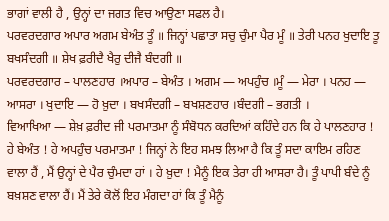ਭਾਗਾਂ ਵਾਲੀ ਹੈ , ਉਨ੍ਹਾਂ ਦਾ ਜਗਤ ਵਿਚ ਆਉਣਾ ਸਫਲ ਹੈ।
ਪਰਵਰਦਗਾਰ ਅਪਾਰ ਅਗਮ ਬੇਅੰਤ ਤੂੰ ॥ ਜਿਨ੍ਹਾਂ ਪਛਾਤਾ ਸਚੁ ਚੁੰਮਾ ਪੈਰ ਮੂੰ ॥ ਤੇਰੀ ਪਨਹ ਖੁਦਾਇ ਤੂ ਬਖਸੰਦਗੀ ॥ ਸ਼ੇਖ ਫ਼ਰੀਦੈ ਖੈਰੁ ਦੀਜੈ ਬੰਦਗੀ ॥
ਪਰਵਰਦਗਾਰ – ਪਾਲਣਹਾਰ ।ਅਪਾਰ – ਬੇਅੰਤ । ਅਗਮ — ਅਪਹੁੰਚ ।ਮੂੰ — ਮੇਰਾ । ਪਨਹ — ਆਸਰਾ । ਖੁਦਾਇ — ਹੋ ਖ਼ੁਦਾ । ਬਖਸੰਦਗੀ – ਬਖਸ਼ਣਹਾਰ ।ਬੰਦਗੀ – ਭਗਤੀ ।
ਵਿਆਖਿਆ — ਸ਼ੇਖ਼ ਫ਼ਰੀਦ ਜੀ ਪਰਮਾਤਮਾ ਨੂੰ ਸੰਬੋਧਨ ਕਰਦਿਆਂ ਕਹਿੰਦੇ ਹਨ ਕਿ ਹੇ ਪਾਲਣਹਾਰ ! ਹੇ ਬੇਅੰਤ ! ਹੇ ਅਪਹੁੰਚ ਪਰਮਾਤਮਾ ! ਜਿਨ੍ਹਾਂ ਨੇ ਇਹ ਸਮਝ ਲਿਆ ਹੈ ਕਿ ਤੂੰ ਸਦਾ ਕਾਇਮ ਰਹਿਣ ਵਾਲਾ ਹੈਂ , ਮੈਂ ਉਨ੍ਹਾਂ ਦੇ ਪੈਰ ਚੁੰਮਦਾ ਹਾਂ । ਹੇ ਖ਼ੁਦਾ ! ਮੈਨੂੰ ਇਕ ਤੇਰਾ ਹੀ ਆਸਰਾ ਹੈ। ਤੂੰ ਪਾਪੀ ਬੰਦੇ ਨੂੰ ਬਖ਼ਸ਼ਣ ਵਾਲਾ ਹੈਂ। ਮੈਂ ਤੇਰੇ ਕੋਲੋਂ ਇਹ ਮੰਗਦਾ ਹਾਂ ਕਿ ਤੂੰ ਮੈਨੂੰ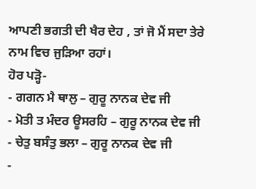ਆਪਣੀ ਭਗਤੀ ਦੀ ਖੈਰ ਦੇਹ , ਤਾਂ ਜੋ ਮੈਂ ਸਦਾ ਤੇਰੇ ਨਾਮ ਵਿਚ ਜੁੜਿਆ ਰਹਾਂ।
ਹੋਰ ਪੜ੍ਹੋ-
- ਗਗਨ ਮੈ ਥਾਲੁ – ਗੁਰੂ ਨਾਨਕ ਦੇਵ ਜੀ
- ਮੋਤੀ ਤ ਮੰਦਰ ਊਸਰਹਿ – ਗੁਰੂ ਨਾਨਕ ਦੇਵ ਜੀ
- ਚੇਤੁ ਬਸੰਤੁ ਭਲਾ – ਗੁਰੂ ਨਾਨਕ ਦੇਵ ਜੀ
-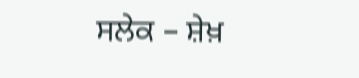ਸਲੇਕ – ਸ਼ੇਖ਼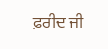ਫ਼ਰੀਦ ਜੀ